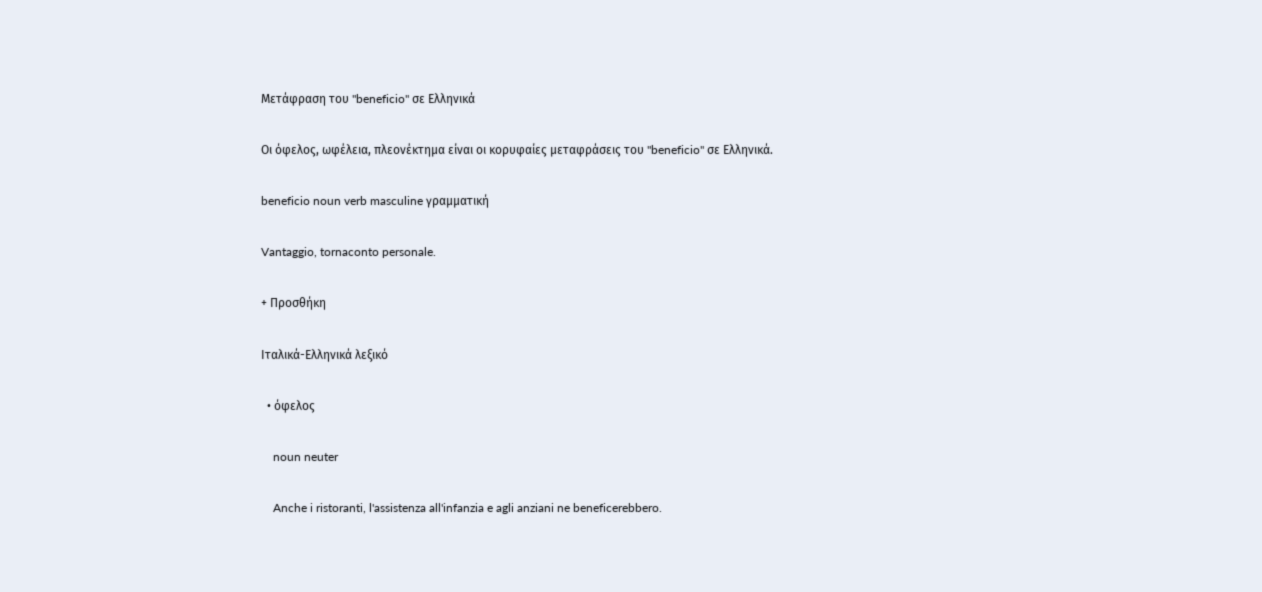Μετάφραση του "beneficio" σε Ελληνικά

Οι όφελος, ωφέλεια, πλεονέκτημα είναι οι κορυφαίες μεταφράσεις του "beneficio" σε Ελληνικά.

beneficio noun verb masculine γραμματική

Vantaggio, tornaconto personale.

+ Προσθήκη

Ιταλικά-Ελληνικά λεξικό

  • όφελος

    noun neuter

    Anche i ristoranti, l'assistenza all'infanzia e agli anziani ne beneficerebbero.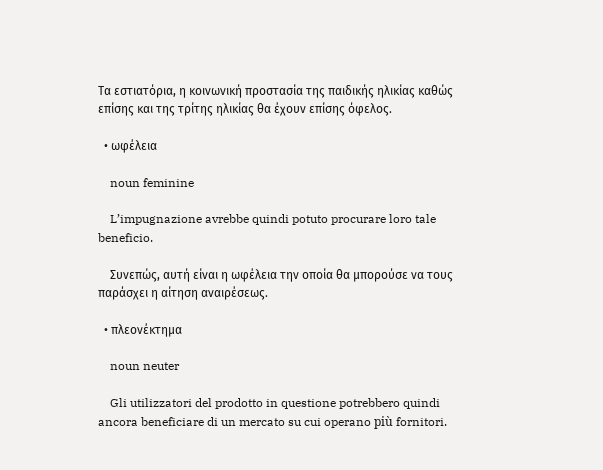Τα εστιατόρια, η κοινωνική προστασία της παιδικής ηλικίας καθώς επίσης και της τρίτης ηλικίας θα έχουν επίσης όφελος.

  • ωφέλεια

    noun feminine

    L’impugnazione avrebbe quindi potuto procurare loro tale beneficio.

    Συνεπώς, αυτή είναι η ωφέλεια την οποία θα μπορούσε να τους παράσχει η αίτηση αναιρέσεως.

  • πλεονέκτημα

    noun neuter

    Gli utilizzatori del prodotto in questione potrebbero quindi ancora beneficiare di un mercato su cui operano più fornitori.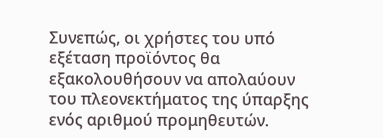Συνεπώς, οι χρήστες του υπό εξέταση προϊόντος θα εξακολουθήσουν να απολαύουν του πλεονεκτήματος της ύπαρξης ενός αριθμού προμηθευτών.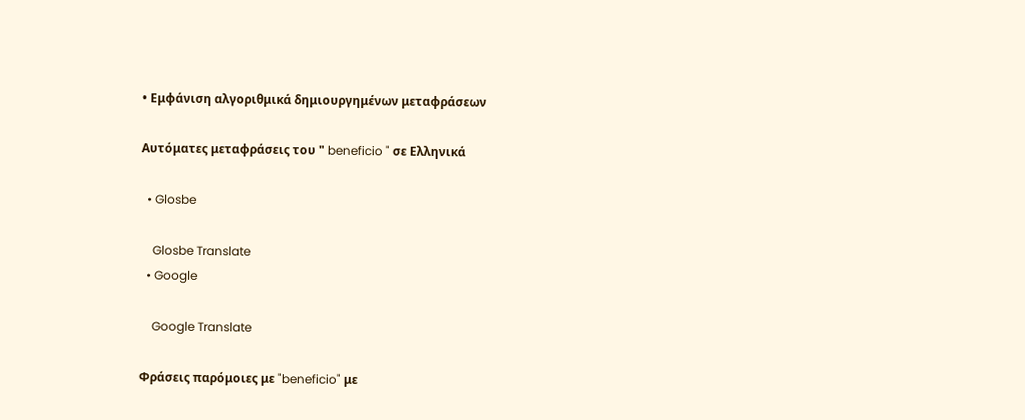• Εμφάνιση αλγοριθμικά δημιουργημένων μεταφράσεων

Αυτόματες μεταφράσεις του " beneficio " σε Ελληνικά

  • Glosbe

    Glosbe Translate
  • Google

    Google Translate

Φράσεις παρόμοιες με "beneficio" με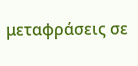μεταφράσεις σε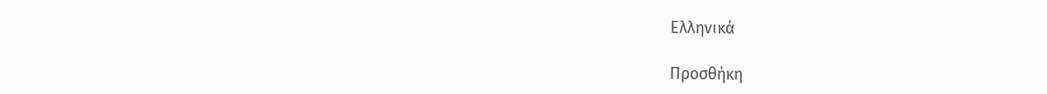Ελληνικά

Προσθήκη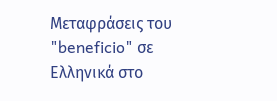Μεταφράσεις του "beneficio" σε Ελληνικά στο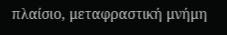πλαίσιο, μεταφραστική μνήμη